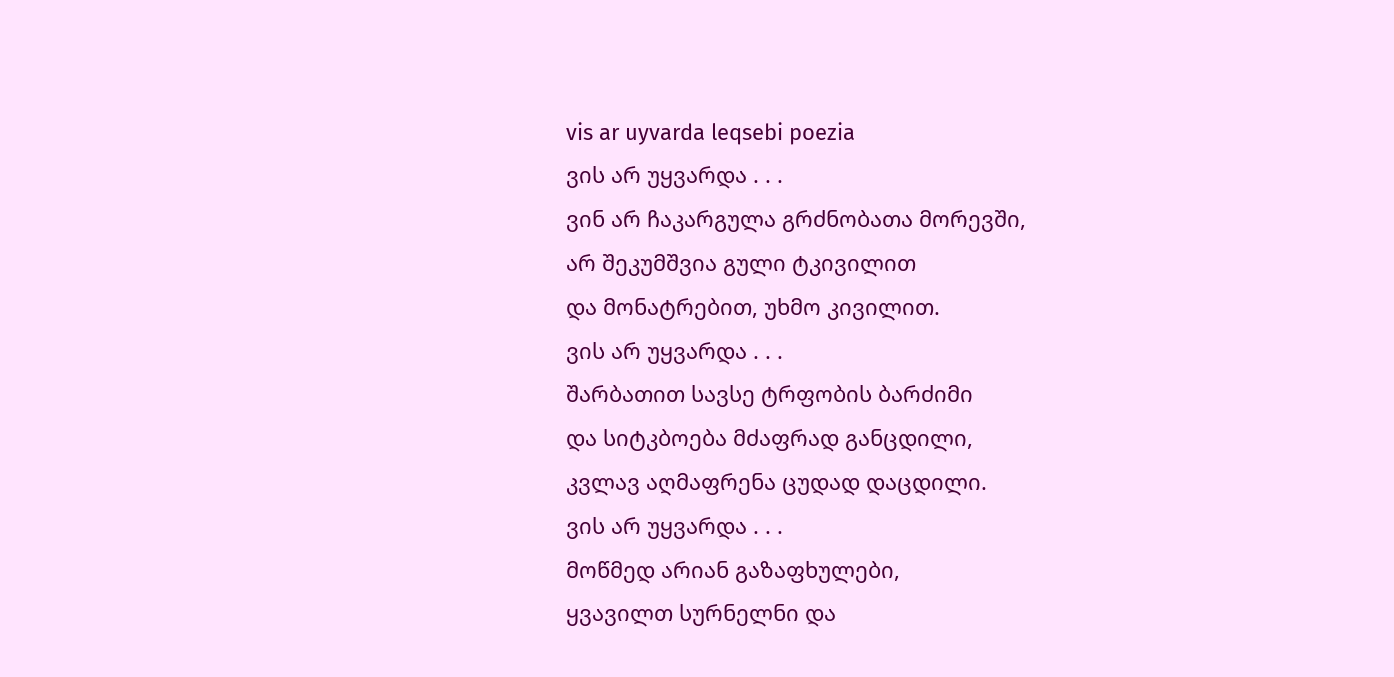vis ar uyvarda leqsebi poezia
ვის არ უყვარდა . . .
ვინ არ ჩაკარგულა გრძნობათა მორევში,
არ შეკუმშვია გული ტკივილით
და მონატრებით, უხმო კივილით.
ვის არ უყვარდა . . .
შარბათით სავსე ტრფობის ბარძიმი
და სიტკბოება მძაფრად განცდილი,
კვლავ აღმაფრენა ცუდად დაცდილი.
ვის არ უყვარდა . . .
მოწმედ არიან გაზაფხულები,
ყვავილთ სურნელნი და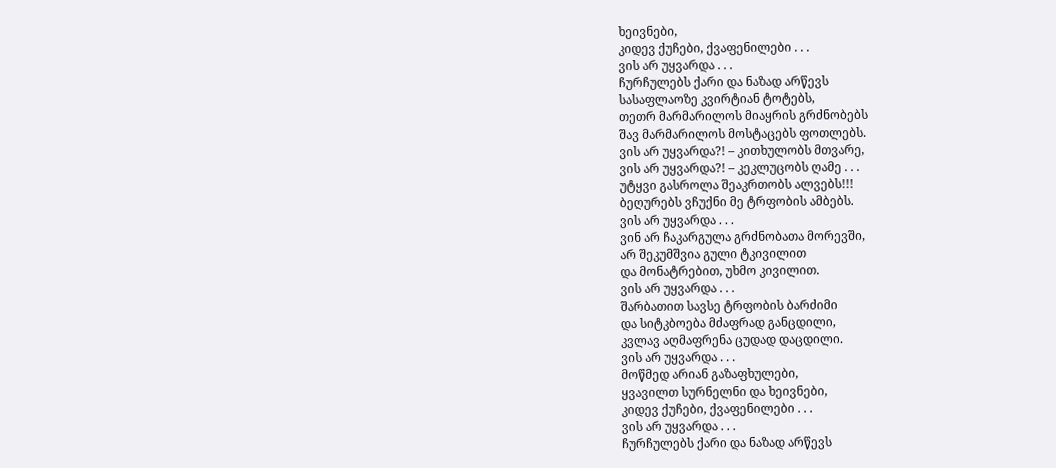ხეივნები,
კიდევ ქუჩები, ქვაფენილები . . .
ვის არ უყვარდა . . .
ჩურჩულებს ქარი და ნაზად არწევს
სასაფლაოზე კვირტიან ტოტებს,
თეთრ მარმარილოს მიაყრის გრძნობებს
შავ მარმარილოს მოსტაცებს ფოთლებს.
ვის არ უყვარდა?! – კითხულობს მთვარე,
ვის არ უყვარდა?! – კეკლუცობს ღამე . . .
უტყვი გასროლა შეაკრთობს ალვებს!!!
ბეღურებს ვჩუქნი მე ტრფობის ამბებს.
ვის არ უყვარდა . . .
ვინ არ ჩაკარგულა გრძნობათა მორევში,
არ შეკუმშვია გული ტკივილით
და მონატრებით, უხმო კივილით.
ვის არ უყვარდა . . .
შარბათით სავსე ტრფობის ბარძიმი
და სიტკბოება მძაფრად განცდილი,
კვლავ აღმაფრენა ცუდად დაცდილი.
ვის არ უყვარდა . . .
მოწმედ არიან გაზაფხულები,
ყვავილთ სურნელნი და ხეივნები,
კიდევ ქუჩები, ქვაფენილები . . .
ვის არ უყვარდა . . .
ჩურჩულებს ქარი და ნაზად არწევს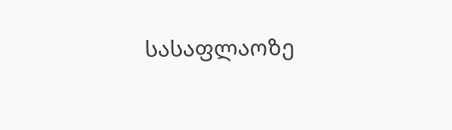სასაფლაოზე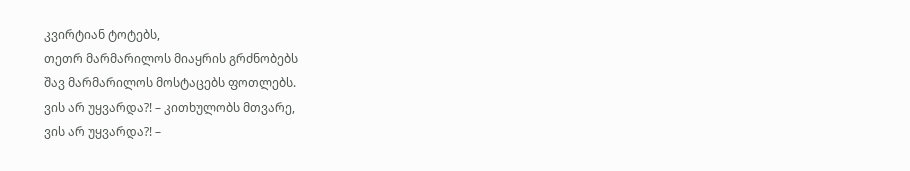კვირტიან ტოტებს,
თეთრ მარმარილოს მიაყრის გრძნობებს
შავ მარმარილოს მოსტაცებს ფოთლებს.
ვის არ უყვარდა?! – კითხულობს მთვარე,
ვის არ უყვარდა?! –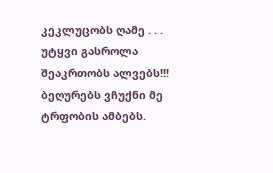კეკლუცობს ღამე . . .
უტყვი გასროლა შეაკრთობს ალვებს!!!
ბეღურებს ვჩუქნი მე ტრფობის ამბებს.